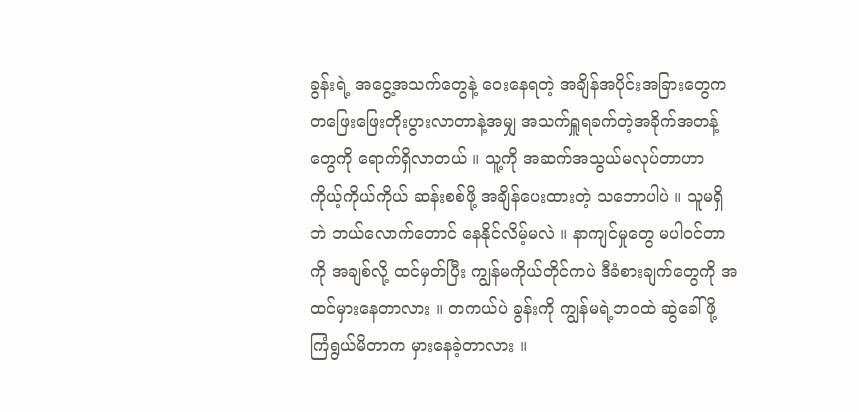ခွန်းရဲ့ အငွေ့အသက်တွေနဲ့ ဝေးနေရတဲ့ အချိန်အပိုင်းအခြားတွေက တဖြေးဖြေးတိုးပွားလာတာနဲ့အမျှ အသက်ရှူရခက်တဲ့အခိုက်အတန့်တွေကို ရောက်ရှိလာတယ် ။ သူ့ကို အဆက်အသွယ်မလုပ်တာဟာ ကိုယ့်ကိုယ်ကိုယ် ဆန်းစစ်ဖို့ အချိန်ပေးထားတဲ့ သဘောပါပဲ ။ သူမရှိဘဲ ဘယ်လောက်တောင် နေနိုင်လိမ့်မလဲ ။ နာကျင်မှုတွေ မပါဝင်တာကို အချစ်လို့ ထင်မှတ်ပြီး ကျွန်မကိုယ်တိုင်ကပဲ ဒီခံစားချက်တွေကို အထင်မှားနေတာလား ။ တကယ်ပဲ ခွန်းကို ကျွန်မရဲ့ဘဝထဲ ဆွဲခေါ်ဖို့ ကြံရွယ်မိတာက မှားနေခဲ့တာလား ။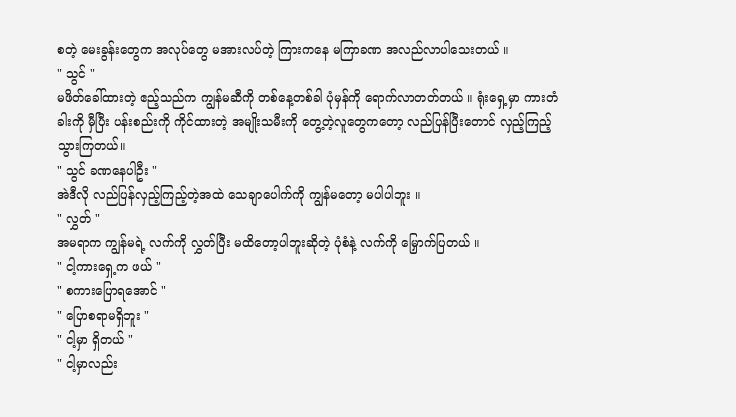စတဲ့ မေးခွန်းတွေက အလုပ်တွေ မအားလပ်တဲ့ ကြားကနေ မကြာခဏ အလည်လာပါသေးတယ် ။
" သွင် "
မဖိတ်ခေါ်ထားတဲ့ ဧည့်သည်က ကျွန်မဆီကို တစ်နေ့တစ်ခါ ပုံမှန်ကို ရောက်လာတတ်တယ် ။ ရုံးရှေ့မှာ ကားတံခါးကို မှီပြီး ပန်းစည်းကို ကိုင်ထားတဲ့ အမျိုးသမီးကို တွေ့တဲ့လူတွေကတော့ လည်ပြန်ပြီးတောင် လှည့်ကြည့်သွားကြတယ်။
" သွင် ခဏနေပါဦး "
အဲဒီလို လည်ပြန်လှည့်ကြည့်တဲ့အထဲ သေချာပေါက်ကို ကျွန်မတော့ မပါပါဘူး ။
" လွှတ် "
အမရာက ကျွန်မရဲ့ လက်ကို လွှတ်ပြီး မထိတော့ပါဘူးဆိုတဲ့ ပုံစံနဲ့ လက်ကို မြှောက်ပြတယ် ။
" ငါ့ကားရှေ့က ဖယ် "
" စကားပြောရအောင် "
" ပြောစရာမရှိဘူး "
" ငါ့မှာ ရှိတယ် "
" ငါ့မှာလည်း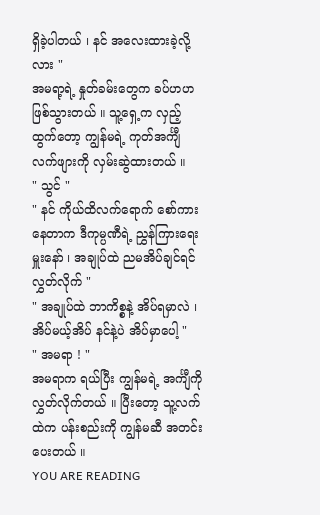ရှိခဲ့ပါတယ် ၊ နင် အလေးထားခဲ့လို့လား "
အမရာ့ရဲ့ နှုတ်ခမ်းတွေက ခပ်ဟဟဖြစ်သွားတယ် ။ သူ့ရှေ့က လှည့်ထွက်တော့ ကျွန်မရဲ့ ကုတ်အင်္ကျီလက်ဖျားကို လှမ်းဆွဲထားတယ် ။
" သွင် "
" နင် ကိုယ်ထိလက်ရောက် စော်ကားနေတာက ဒီကုမ္ပဏီရဲ့ ညွှန်ကြားရေးမှူးနော် ၊ အချုပ်ထဲ ညမအိပ်ချင်ရင် လွှတ်လိုက် "
" အချုပ်ထဲ ဘာကိစ္စနဲ့ အိပ်ရမှာလဲ ၊ အိပ်မယ့်အိပ် နင်နဲ့ပဲ အိပ်မှာပေါ့ "
" အမရာ ! "
အမရာက ရယ်ပြီး ကျွန်မရဲ့ အင်္ကျီကို လွှတ်လိုက်တယ် ။ ပြီးတော့ သူ့လက်ထဲက ပန်းစည်းကို ကျွန်မဆီ အတင်းပေးတယ် ။
YOU ARE READING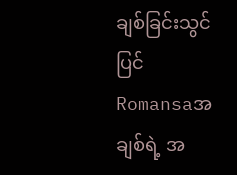ချစ်ခြင်းသွင်ပြင်
Romansaအချစ်ရဲ့ အ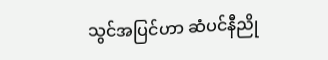သွင်အပြင်ဟာ ဆံပင်နီညို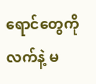ရောင်တွေကို လက်နဲ့ မ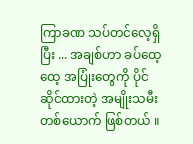ကြာခဏ သပ်တင်လေ့ရှိပြီး ... အချစ်ဟာ ခပ်ထေ့ထေ့ အပြုံးတွေကို ပိုင်ဆိုင်ထားတဲ့ အမျိုးသမီးတစ်ယောက် ဖြစ်တယ် ။